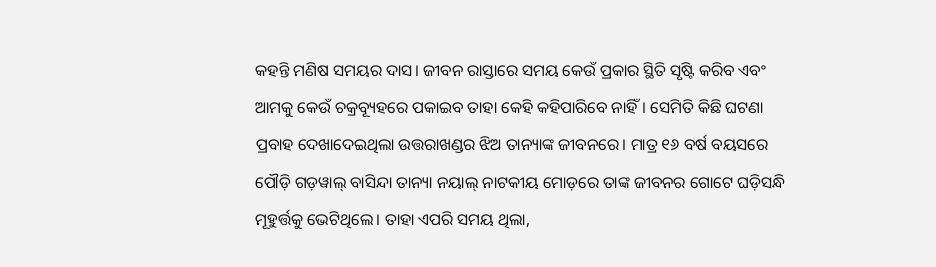କହନ୍ତି ମଣିଷ ସମୟର ଦାସ। ଜୀବନ ରାସ୍ତାରେ ସମୟ କେଉଁ ପ୍ରକାର ସ୍ଥିତି ସୃଷ୍ଟି କରିବ ଏବଂ ଆମକୁ କେଉଁ ଚକ୍ରବ୍ୟୂହରେ ପକାଇବ ତାହା କେହି କହିପାରିବେ ନାହିଁ। ସେମିତି କିଛି ଘଟଣା ପ୍ରବାହ ଦେଖାଦେଇଥିଲା ଉତ୍ତରାଖଣ୍ଡର ଝିଅ ତାନ୍ୟାଙ୍କ ଜୀବନରେ। ମାତ୍ର ୧୬ ବର୍ଷ ବୟସରେ ପୌଡ଼ି ଗଡ଼ୱାଲ୍ ବାସିନ୍ଦା ତାନ୍ୟା ନୟାଲ୍ ନାଟକୀୟ ମୋଡ଼ରେ ତାଙ୍କ ଜୀବନର ଗୋଟେ ଘଡ଼ିସନ୍ଧି ମୂହୁର୍ତ୍ତକୁ ଭେଟିଥିଲେ। ତାହା ଏପରି ସମୟ ଥିଲା,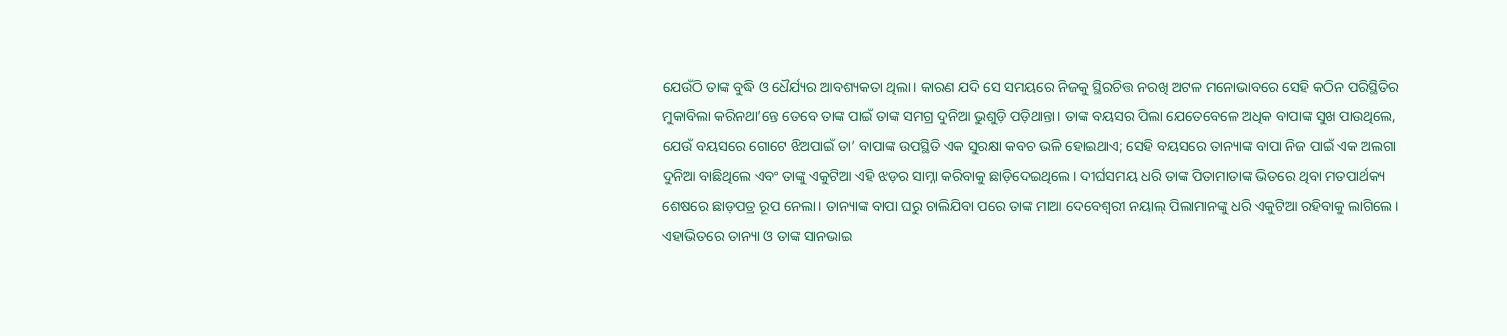ଯେଉଁଠି ତାଙ୍କ ବୁଦ୍ଧି ଓ ଧୈର୍ଯ୍ୟର ଆବଶ୍ୟକତା ଥିଲା। କାରଣ ଯଦି ସେ ସମୟରେ ନିଜକୁ ସ୍ଥିରଚିତ୍ତ ନରଖି ଅଟଳ ମନୋଭାବରେ ସେହି କଠିନ ପରିସ୍ଥିତିର ମୁକାବିଲା କରିନଥା’ନ୍ତେ ତେବେ ତାଙ୍କ ପାଇଁ ତାଙ୍କ ସମଗ୍ର ଦୁନିଆ ଭୁଶୁଡ଼ି ପଡ଼ିଥାନ୍ତା। ତାଙ୍କ ବୟସର ପିଲା ଯେତେବେଳେ ଅଧିକ ବାପାଙ୍କ ସୁଖ ପାଉଥିଲେ, ଯେଉଁ ବୟସରେ ଗୋଟେ ଝିଅପାଇଁ ତା’ ବାପାଙ୍କ ଉପସ୍ଥିତି ଏକ ସୁରକ୍ଷା କବଚ ଭଳି ହୋଇଥାଏ; ସେହି ବୟସରେ ତାନ୍ୟାଙ୍କ ବାପା ନିଜ ପାଇଁ ଏକ ଅଲଗା ଦୁନିଆ ବାଛିଥିଲେ ଏବଂ ତାଙ୍କୁ ଏକୁଟିଆ ଏହି ଝଡ଼ର ସାମ୍ନା କରିବାକୁ ଛାଡ଼ିଦେଇଥିଲେ। ଦୀର୍ଘସମୟ ଧରି ତାଙ୍କ ପିତାମାତାଙ୍କ ଭିତରେ ଥିବା ମତପାର୍ଥକ୍ୟ ଶେଷରେ ଛାଡ଼ପତ୍ର ରୂପ ନେଲା। ତାନ୍ୟାଙ୍କ ବାପା ଘରୁ ଚାଲିଯିବା ପରେ ତାଙ୍କ ମାଆ ଦେବେଶ୍ବରୀ ନୟାଲ୍ ପିଲାମାନଙ୍କୁ ଧରି ଏକୁଟିଆ ରହିବାକୁ ଲାଗିଲେ। ଏହାଭିତରେ ତାନ୍ୟା ଓ ତାଙ୍କ ସାନଭାଇ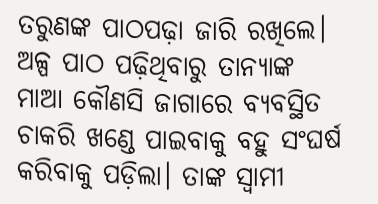ତରୁଣଙ୍କ ପାଠପଢ଼ା ଜାରି ରଖିଲେ। ଅଳ୍ପ ପାଠ ପଢ଼ିଥିବାରୁ ତାନ୍ୟାଙ୍କ ମାଆ କୌଣସି ଜାଗାରେ ବ୍ୟବସ୍ଥିତ ଚାକରି ଖଣ୍ଡେ ପାଇବାକୁ ବହୁ ସଂଘର୍ଷ କରିବାକୁ ପଡ଼ିଲା। ତାଙ୍କ ସ୍ବାମୀ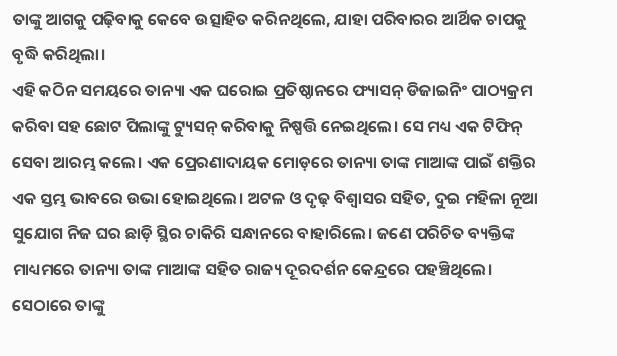ତାଙ୍କୁ ଆଗକୁ ପଢ଼ିବାକୁ କେବେ ଉତ୍ସାହିତ କରିନଥିଲେ, ଯାହା ପରିବାରର ଆର୍ଥିକ ଚାପକୁ ବୃଦ୍ଧି କରିଥିଲା।
ଏହି କଠିନ ସମୟରେ ତାନ୍ୟା ଏକ ଘରୋଇ ପ୍ରତିଷ୍ଠାନରେ ଫ୍ୟାସନ୍ ଡିଜାଇନିଂ ପାଠ୍ୟକ୍ରମ କରିବା ସହ ଛୋଟ ପିଲାଙ୍କୁ ଟ୍ୟୁସନ୍ କରିବାକୁ ନିଷ୍ପତ୍ତି ନେଇଥିଲେ। ସେ ମଧ୍ୟ ଏକ ଟିଫିନ୍ ସେବା ଆରମ୍ଭ କଲେ। ଏକ ପ୍ରେରଣାଦାୟକ ମୋଡ଼ରେ ତାନ୍ୟା ତାଙ୍କ ମାଆଙ୍କ ପାଇଁ ଶକ୍ତିର ଏକ ସ୍ତମ୍ଭ ଭାବରେ ଉଭା ହୋଇଥିଲେ। ଅଟଳ ଓ ଦୃଢ଼ ବିଶ୍ବାସର ସହିତ, ଦୁଇ ମହିଳା ନୂଆ ସୁଯୋଗ ନିଜ ଘର ଛାଡ଼ି ସ୍ଥିର ଚାକିରି ସନ୍ଧାନରେ ବାହାରିଲେ। ଜଣେ ପରିଚିତ ବ୍ୟକ୍ତିଙ୍କ ମାଧ୍ୟମରେ ତାନ୍ୟା ତାଙ୍କ ମାଆଙ୍କ ସହିତ ରାଜ୍ୟ ଦୂରଦର୍ଶନ କେନ୍ଦ୍ରରେ ପହଞ୍ଚିଥିଲେ। ସେଠାରେ ତାଙ୍କୁ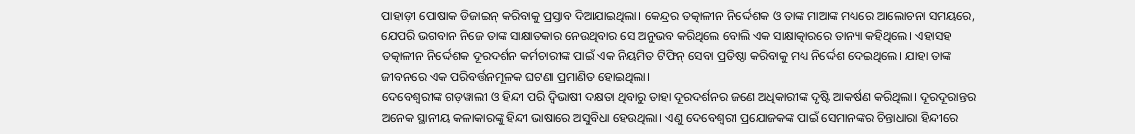ପାହାଡ଼ୀ ପୋଷାକ ଡିଜାଇନ୍ କରିବାକୁ ପ୍ରସ୍ତାବ ଦିଆଯାଇଥିଲା। କେନ୍ଦ୍ରର ତତ୍କାଳୀନ ନିର୍ଦ୍ଦେଶକ ଓ ତାଙ୍କ ମାଆଙ୍କ ମଧ୍ୟରେ ଆଲୋଚନା ସମୟରେ, ଯେପରି ଭଗବାନ ନିଜେ ତାଙ୍କ ସାକ୍ଷାତକାର ନେଉଥିବାର ସେ ଅନୁଭବ କରିଥିଲେ ବୋଲି ଏକ ସାକ୍ଷାତ୍କାରରେ ତାନ୍ୟା କହିଥିଲେ। ଏହାସହ ତତ୍କାଳୀନ ନିର୍ଦ୍ଦେଶକ ଦୂରଦର୍ଶନ କର୍ମଚାରୀଙ୍କ ପାଇଁ ଏକ ନିୟମିତ ଟିଫିନ୍ ସେବା ପ୍ରତିଷ୍ଠା କରିବାକୁ ମଧ୍ୟ ନିର୍ଦ୍ଦେଶ ଦେଇଥିଲେ। ଯାହା ତାଙ୍କ ଜୀବନରେ ଏକ ପରିବର୍ତ୍ତନମୂଳକ ଘଟଣା ପ୍ରମାଣିତ ହୋଇଥିଲା।
ଦେବେଶ୍ବରୀଙ୍କ ଗଡ଼ୱାଲୀ ଓ ହିନ୍ଦୀ ପରି ଦ୍ବିଭାଷୀ ଦକ୍ଷତା ଥିବାରୁ ତାହା ଦୂରଦର୍ଶନର ଜଣେ ଅଧିକାରୀଙ୍କ ଦୃଷ୍ଟି ଆକର୍ଷଣ କରିଥିଲା। ଦୂରଦୂରାନ୍ତର ଅନେକ ସ୍ଥାନୀୟ କଳାକାରଙ୍କୁ ହିନ୍ଦୀ ଭାଷାରେ ଅସୁବିଧା ହେଉଥିଲା। ଏଣୁ ଦେବେଶ୍ୱରୀ ପ୍ରଯୋଜକଙ୍କ ପାଇଁ ସେମାନଙ୍କର ଚିନ୍ତାଧାରା ହିନ୍ଦୀରେ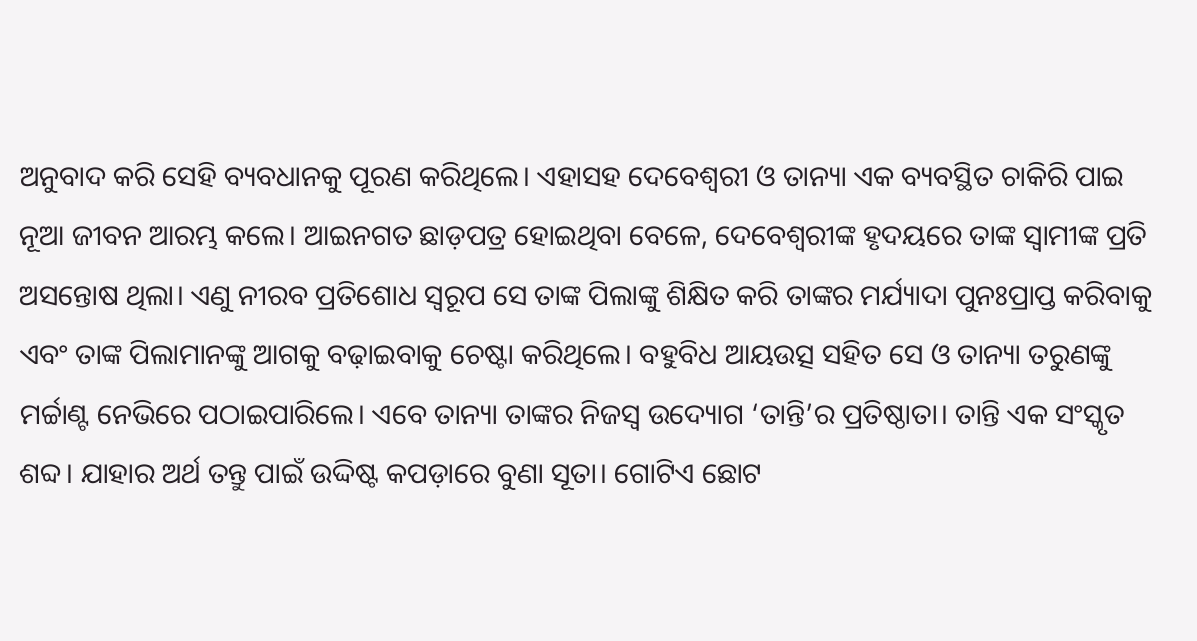ଅନୁବାଦ କରି ସେହି ବ୍ୟବଧାନକୁ ପୂରଣ କରିଥିଲେ। ଏହାସହ ଦେବେଶ୍ୱରୀ ଓ ତାନ୍ୟା ଏକ ବ୍ୟବସ୍ଥିତ ଚାକିରି ପାଇ ନୂଆ ଜୀବନ ଆରମ୍ଭ କଲେ। ଆଇନଗତ ଛାଡ଼ପତ୍ର ହୋଇଥିବା ବେଳେ, ଦେବେଶ୍ୱରୀଙ୍କ ହୃଦୟରେ ତାଙ୍କ ସ୍ୱାମୀଙ୍କ ପ୍ରତି ଅସନ୍ତୋଷ ଥିଲା। ଏଣୁ ନୀରବ ପ୍ରତିଶୋଧ ସ୍ବରୂପ ସେ ତାଙ୍କ ପିଲାଙ୍କୁ ଶିକ୍ଷିତ କରି ତାଙ୍କର ମର୍ଯ୍ୟାଦା ପୁନଃପ୍ରାପ୍ତ କରିବାକୁ ଏବଂ ତାଙ୍କ ପିଲାମାନଙ୍କୁ ଆଗକୁ ବଢ଼ାଇବାକୁ ଚେଷ୍ଟା କରିଥିଲେ। ବହୁବିଧ ଆୟଉତ୍ସ ସହିତ ସେ ଓ ତାନ୍ୟା ତରୁଣଙ୍କୁ ମର୍ଚ୍ଚାଣ୍ଟ ନେଭିରେ ପଠାଇପାରିଲେ। ଏବେ ତାନ୍ୟା ତାଙ୍କର ନିଜସ୍ୱ ଉଦ୍ୟୋଗ ‘ତାନ୍ତି’ର ପ୍ରତିଷ୍ଠାତା। ତାନ୍ତି ଏକ ସଂସ୍କୃତ ଶବ୍ଦ। ଯାହାର ଅର୍ଥ ତନ୍ତୁ ପାଇଁ ଉଦ୍ଦିଷ୍ଟ କପଡ଼ାରେ ବୁଣା ସୂତା। ଗୋଟିଏ ଛୋଟ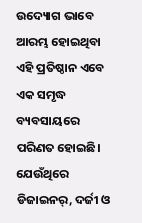ଉଦ୍ୟୋଗ ଭାବେ ଆରମ୍ଭ ହୋଇଥିବା ଏହି ପ୍ରତିଷ୍ଠାନ ଏବେ ଏକ ସମୃଦ୍ଧ ବ୍ୟବସାୟରେ ପରିଣତ ହୋଇଛି। ଯେଉଁଥିରେ ଡିଜାଇନର୍, ଦର୍ଜୀ ଓ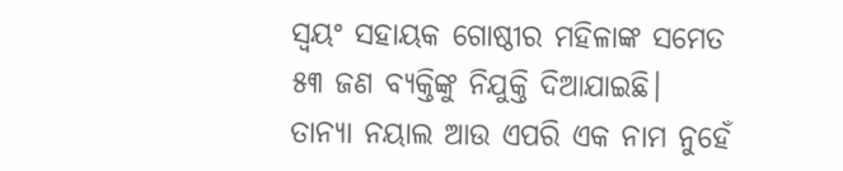ସ୍ୱୟଂ ସହାୟକ ଗୋଷ୍ଠୀର ମହିଳାଙ୍କ ସମେତ ୫୩ ଜଣ ବ୍ୟକ୍ତିଙ୍କୁ ନିଯୁକ୍ତି ଦିଆଯାଇଛି। ତାନ୍ୟା ନୟାଲ ଆଉ ଏପରି ଏକ ନାମ ନୁହେଁ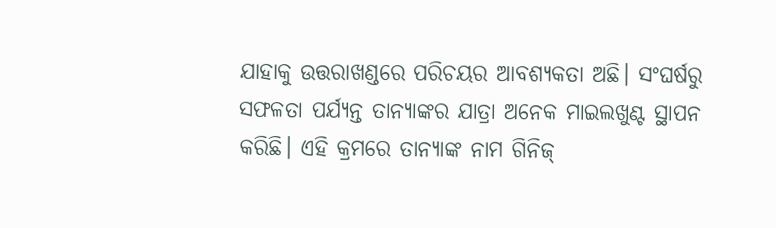ଯାହାକୁ ଉତ୍ତରାଖଣ୍ଡରେ ପରିଚୟର ଆବଶ୍ୟକତା ଅଛି। ସଂଘର୍ଷରୁ ସଫଳତା ପର୍ଯ୍ୟନ୍ତ ତାନ୍ୟାଙ୍କର ଯାତ୍ରା ଅନେକ ମାଇଲଖୁଣ୍ଟ ସ୍ଥାପନ କରିଛି। ଏହି କ୍ରମରେ ତାନ୍ୟାଙ୍କ ନାମ ଗିନିଜ୍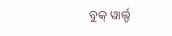ବୁକ୍ ୱାର୍ଲ୍ଡ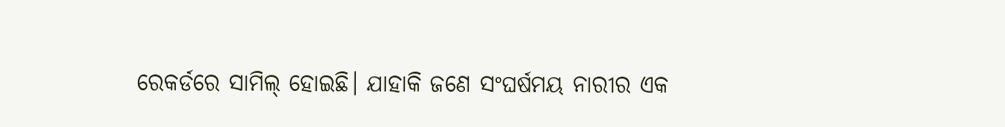ରେକର୍ଡରେ ସାମିଲ୍ ହୋଇଛି। ଯାହାକି ଜଣେ ସଂଘର୍ଷମୟ ନାରୀର ଏକ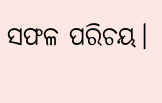ସଫଳ ପରିଚୟ।